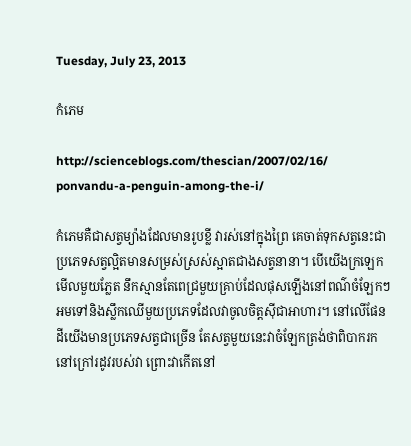Tuesday, July 23, 2013

កំភេម

http://scienceblogs.com/thescian/2007/02/16/
ponvandu-a-penguin-among-the-i/

កំភេមគឺជាសត្វម្យ៉ាងដែលមានរូបខ្លី វារស់នៅក្នុងព្រៃ គេចាត់ទុកសត្វនេះជាប្រភេទសត្វល្អិតមានសម្រស់ស្រស់ស្អាតជាងសត្វនានា។ បើយើងក្រឡេកមើលមួយភ្លែត នឹកស្មានតែពេជ្រមួយគ្រាប់ដែលផុសឡើងនៅពណ៌ចំឡែកៗអមទៅនិងស្លឹកឈើមួយប្រភេទដែលវាចូលចិត្តស៊ីជាអាហារ។ នៅលើផែនដីយើងមានប្រភេទសត្វជាច្រើន តែសត្វមួយនេះវាចំឡែកត្រង់ថាពិបាករក នៅក្រៅរដូវរបស់វា ព្រោះវាកើតនៅ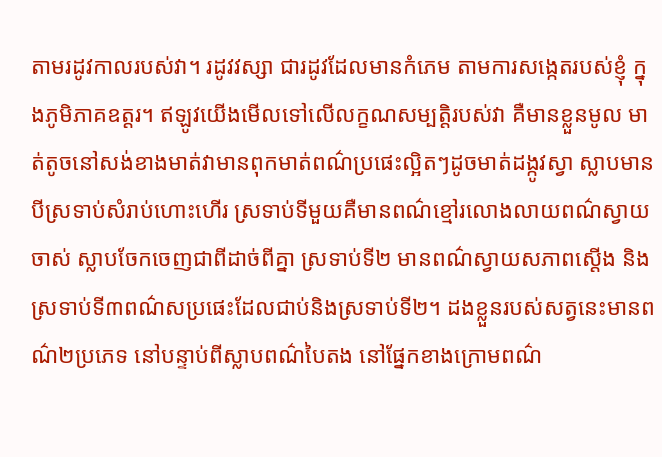តាមរដូវកាលរបស់វា។ រដូវវស្សា ជារដូវដែលមានកំភេម តាមការសង្កេតរបស់ខ្ញុំ ក្នុងភូមិភាគឧត្តរ។ ឥឡូវយើងមើលទៅលើលក្ខណសម្បត្តិរបស់វា គឺមានខ្លួនមូល មាត់តូចនៅសង់ខាងមាត់វាមានពុកមាត់ពណ៌ប្រផេះល្អិតៗដូចមាត់ដង្កូវស្វា ស្លាបមានបីស្រទាប់សំរាប់ហោះហើរ ស្រទាប់ទីមួយគឺមានពណ៌ខ្មៅរលោងលាយពណ៌ស្វាយចាស់ ស្លាបចែកចេញជាពីដាច់ពីគ្នា ស្រទាប់ទី២ មានពណ៌ស្វាយសភាពស្ដើង និងស្រទាប់ទី៣ពណ៌សប្រផេះដែលជាប់និងស្រទាប់ទី២។ ដងខ្លួនរបស់សត្វនេះមានពណ៌២ប្រភេទ នៅបន្ទាប់ពីស្លាបពណ៌បៃតង នៅផ្នែកខាងក្រោមពណ៌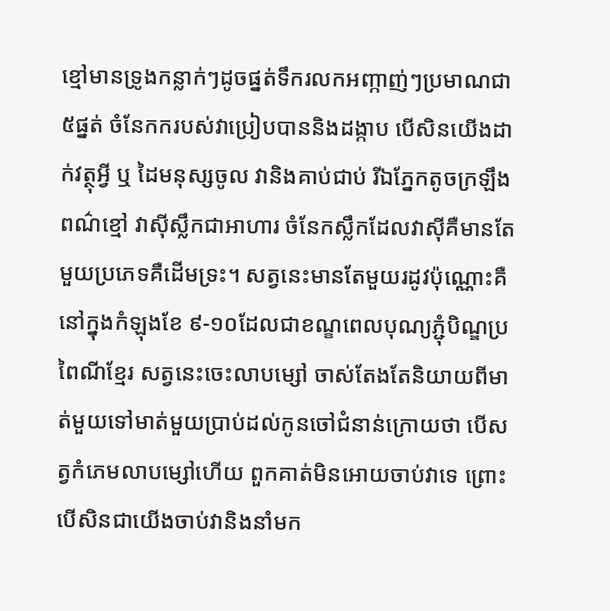ខ្មៅមានទ្រូងកន្លាក់ៗដូចផ្នត់ទឹករលកអញ្កាញ់ៗប្រមាណជា៥ផ្នត់ ចំនែកករបស់វាប្រៀបបាននិងដង្កាប បើសិនយើងដាក់វត្ថុអ្វី ឬ ដៃមនុស្សចូល វានិងគាប់ជាប់ រីឯភ្នែកតូចក្រឡឹងពណ៌ខ្មៅ វាស៊ីស្លឹកជាអាហារ ចំនែកស្លឹកដែលវាស៊ីគឺមានតែមួយប្រភេទគឺដើមទ្រះ។ សត្វនេះមានតែមួយរដូវប៉ុណ្ណោះគឺនៅក្នុងកំឡុងខែ ៩-១០ដែលជាខណ្ខពេលបុណ្យភ្ជុំបិណ្ឌប្រពៃណីខ្មែរ សត្វនេះចេះលាបម្សៅ ចាស់តែងតែនិយាយពីមាត់មួយទៅមាត់មួយប្រាប់ដល់កូនចៅជំនាន់ក្រោយថា បើសត្វកំភេមលាបម្សៅហើយ ពួកគាត់មិនអោយចាប់វាទេ ព្រោះបើសិនជាយើងចាប់វានិងនាំមក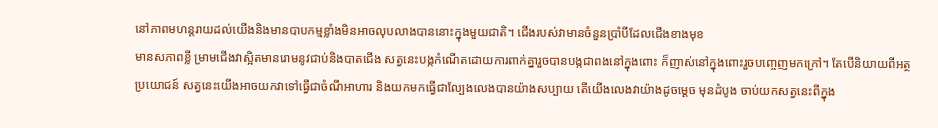នៅភាពមហន្តរាយដល់យើងនិងមានបាបកម្មខ្លាំងមិនអាចលុបលាងបាននោះក្នុងមួយជាតិ។ ជើងរបស់វាមានចំនួនប្រាំបីដែលជើងខាងមុខ
មានសភាពខ្លី ម្រាមជើងវាស្អិតមានរោមនូវជាប់និងបាតជើង សត្វនេះបង្កកំណើតដោយការពាក់គ្នារួចបានបង្កជាពងនៅក្នុងពោះ ក៏ញាស់នៅក្នុងពោះរួចបញ្ចេញមកក្រៅ។ តែបើនិយាយពីអត្ថប្រយោជន៍ សត្វនេះយើងអាចយកវាទៅធ្វើជាចំណីអាហារ និងយកមកធ្វើជាល្បែងលេងបានយ៉ាងសប្បាយ តើយើងលេងវាយ៉ាងដូចម្ដេច មុនដំបូង ចាប់យកសត្វនេះពីក្នុង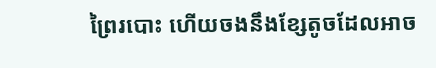ព្រៃរបោះ ហើយចងនឹងខ្សែតូចដែលអាច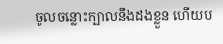ចូលចន្លោះក្បាលនឹងដងខ្លួន ហើយប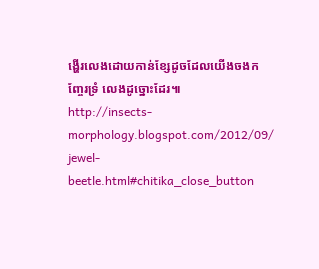ង្ហើរលេងដោយកាន់ខ្សែដូចដែលយើងចងកញ្ចែរទ្រំ លេងដូច្នោះដែរ៕
http://insects-morphology.blogspot.com/2012/09/
jewel-beetle.html#chitika_close_button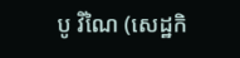បូ វិណៃ (សេដ្ឋកិ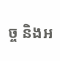ច្ច និងអ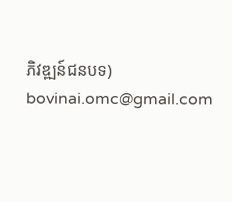ភិវឌ្ឍន៍ជនបទ)
bovinai.omc@gmail.com